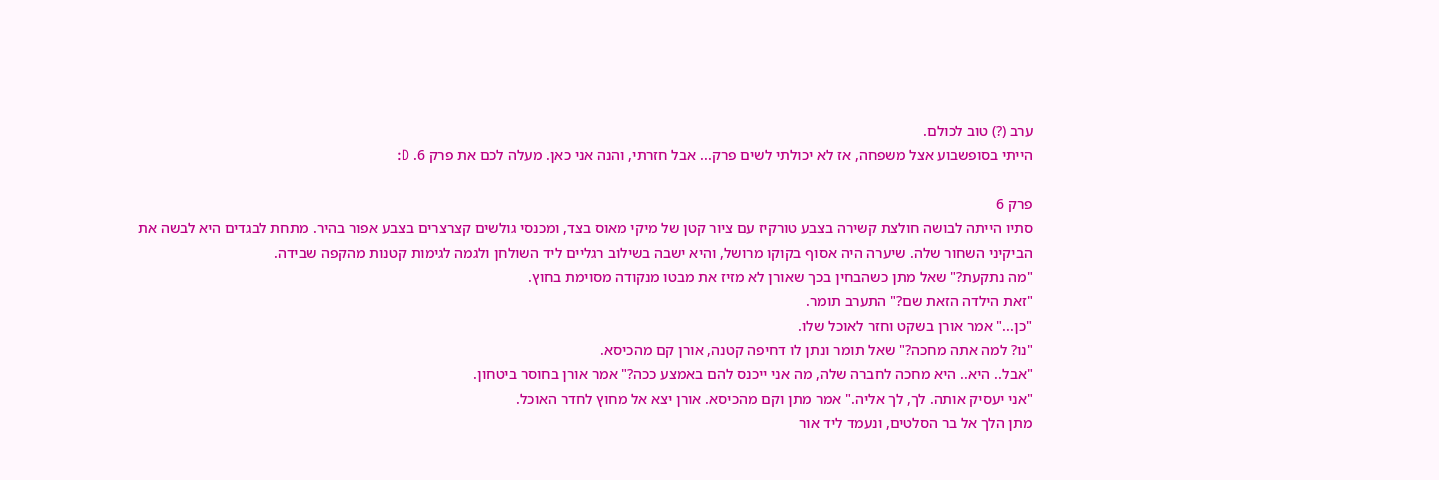ערב (?) טוב לכולם.
הייתי בסופשבוע אצל משפחה, אז לא יכולתי לשים פרק... אבל חזרתי, והנה אני כאן. מעלה לכם את פרק 6. D:

פרק 6
סתיו הייתה לבושה חולצת קשירה בצבע טורקיז עם ציור קטן של מיקי מאוס בצד, ומכנסי גולשים קצרצרים בצבע אפור בהיר. מתחת לבגדים היא לבשה את הביקיני השחור שלה. שיערה היה אסוף בקוקו מרושל, והיא ישבה בשילוב רגליים ליד השולחן ולגמה לגימות קטנות מהקפה שבידה.
"מה נתקעת?" שאל מתן כשהבחין בכך שאורן לא מזיז את מבטו מנקודה מסוימת בחוץ.
"זאת הילדה הזאת שם?" התערב תומר.
"כן..." אמר אורן בשקט וחזר לאוכל שלו.
"נו? למה אתה מחכה?" שאל תומר ונתן לו דחיפה קטנה, אורן קם מהכיסא.
"אבל.. היא.. היא מחכה לחברה שלה, מה אני ייכנס להם באמצע ככה?" אמר אורן בחוסר ביטחון.
"אני יעסיק אותה. לך, לך אליה." אמר מתן וקם מהכיסא. אורן יצא אל מחוץ לחדר האוכל.
מתן הלך אל בר הסלטים, ונעמד ליד אור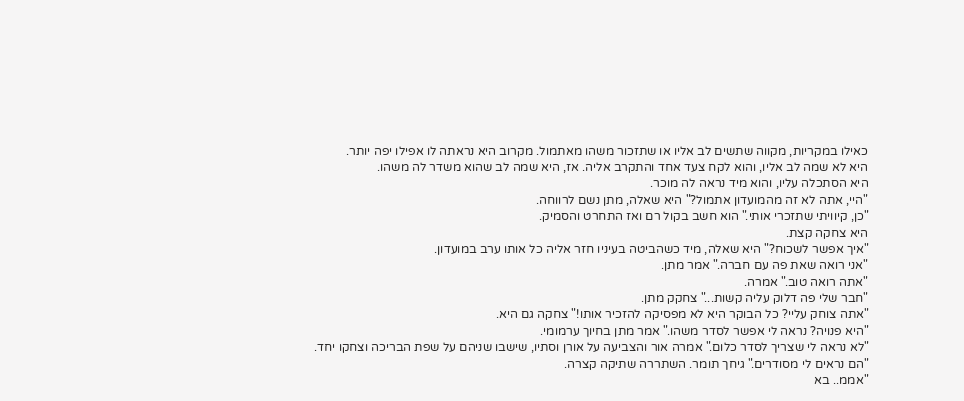כאילו במקריות, מקווה שתשים לב אליו או שתזכור משהו מאתמול. מקרוב היא נראתה לו אפילו יפה יותר.
היא לא שמה לב אליו, והוא לקח צעד אחד והתקרב אליה. אז, היא שמה לב שהוא משדר לה משהו.
היא הסתכלה עליו, והוא מיד נראה לה מוכר.
"היי, אתה לא זה מהמועדון אתמול?" היא שאלה, מתן נשם לרווחה.
"כן, קיוויתי שתזכרי אותי." הוא חשב בקול רם ואז התחרט והסמיק.
היא צחקה קצת.
"איך אפשר לשכוח?" היא שאלה, מיד כשהביטה בעיניו חזר אליה כל אותו ערב במועדון.
"אני רואה שאת פה עם חברה." אמר מתן.
"אתה רואה טוב." אמרה.
"חבר שלי פה דלוק עליה קשות..." צחקק מתן.
"אתה צוחק עליי? כל הבוקר היא לא מפסיקה להזכיר אותו!" צחקה גם היא.
"היא פנויה? נראה לי אפשר לסדר משהו." אמר מתן בחיוך ערמומי.
"לא נראה לי שצריך לסדר כלום." אמרה אור והצביעה על אורן וסתיו, שישבו שניהם על שפת הבריכה וצחקו יחד.
"הם נראים לי מסודרים." גיחך תומר. השתררה שתיקה קצרה.
"אממ.. בא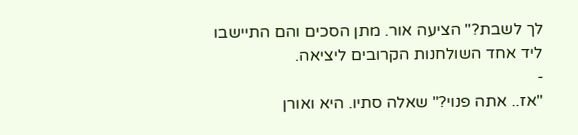לך לשבת?" הציעה אור. מתן הסכים והם התיישבו ליד אחד השולחנות הקרובים ליציאה.
-
"אז.. אתה פנוי?" שאלה סתיו. היא ואורן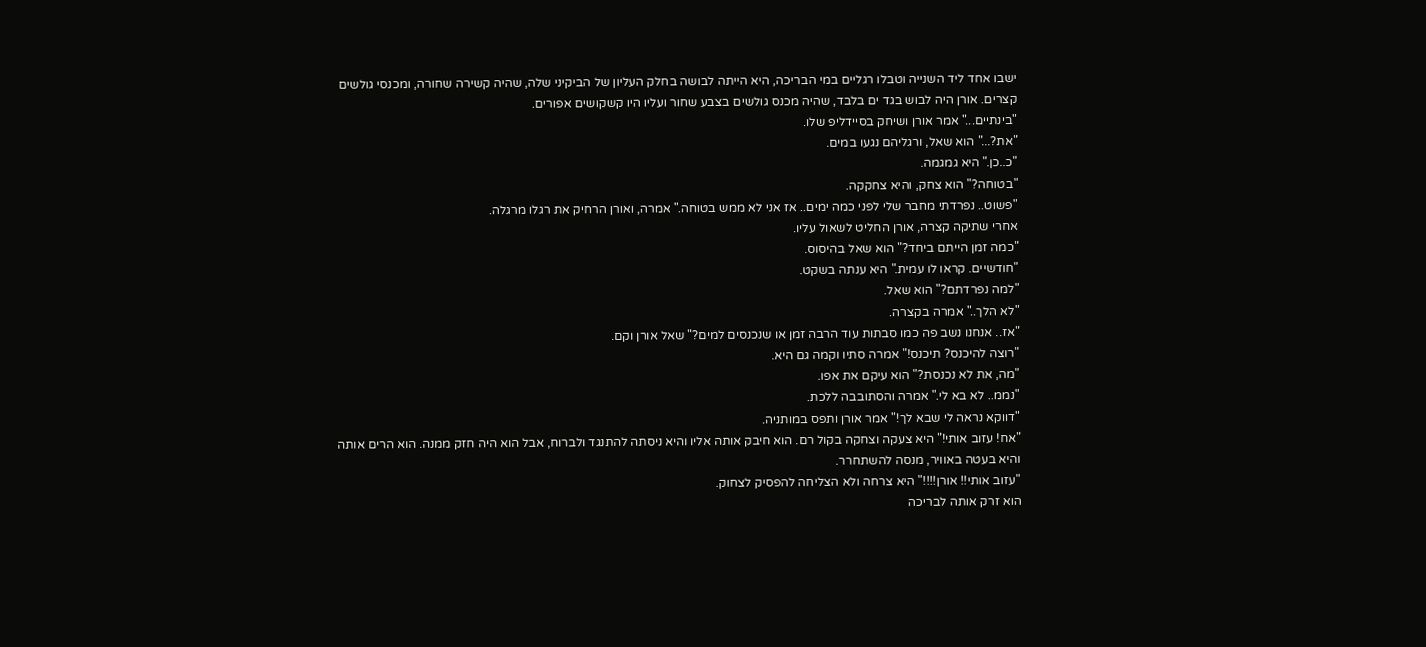ישבו אחד ליד השנייה וטבלו רגליים במי הבריכה, היא הייתה לבושה בחלק העליון של הביקיני שלה, שהיה קשירה שחורה, ומכנסי גולשים קצרים. אורן היה לבוש בגד ים בלבד, שהיה מכנס גולשים בצבע שחור ועליו היו קשקושים אפורים.
"בינתיים..." אמר אורן ושיחק בסיידליפ שלו.
"את?..." הוא שאל, ורגליהם נגעו במים.
"כ..כן." היא גמגמה.
"בטוחה?" הוא צחק, והיא צחקקה.
"פשוט.. נפרדתי מחבר שלי לפני כמה ימים.. אז אני לא ממש בטוחה." אמרה, ואורן הרחיק את רגלו מרגלה.
אחרי שתיקה קצרה, אורן החליט לשאול עליו.
"כמה זמן הייתם ביחד?" הוא שאל בהיסוס.
"חודשיים. קראו לו עמית." היא ענתה בשקט.
"למה נפרדתם?" הוא שאל.
"לא הלך.." אמרה בקצרה.
"אז.. אנחנו נשב פה כמו סבתות עוד הרבה זמן או שנכנסים למים?" שאל אורן וקם.
"רוצה להיכנס? תיכנס!" אמרה סתיו וקמה גם היא.
"מה, את לא נכנסת?" הוא עיקם את אפו.
"נממ.. לא בא לי." אמרה והסתובבה ללכת.
"דווקא נראה לי שבא לך!" אמר אורן ותפס במותניה.
"אח! עזוב אותי!" היא צעקה וצחקה בקול רם. הוא חיבק אותה אליו והיא ניסתה להתנגד ולברוח, אבל הוא היה חזק ממנה. הוא הרים אותה והיא בעטה באוויר, מנסה להשתחרר.
"עזוב אותי!! אורן!!!!" היא צרחה ולא הצליחה להפסיק לצחוק.
הוא זרק אותה לבריכה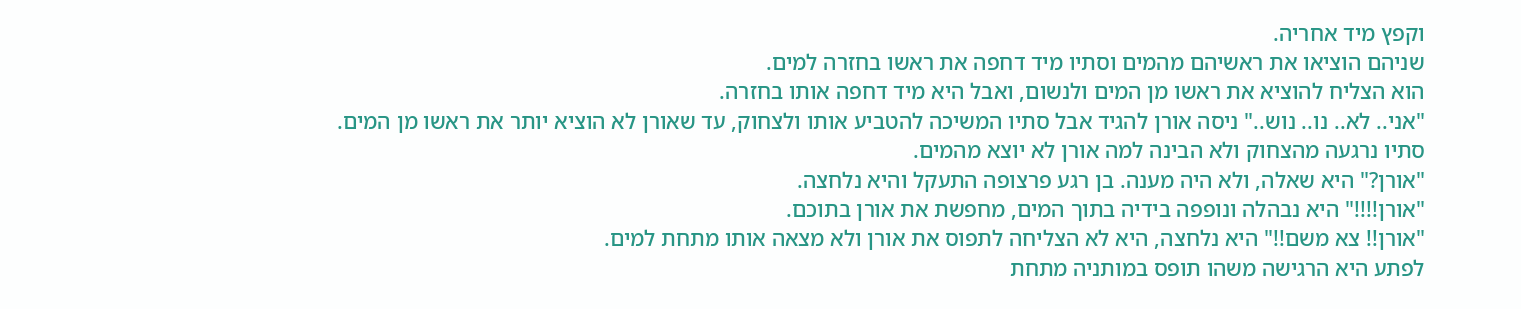וקפץ מיד אחריה.
שניהם הוציאו את ראשיהם מהמים וסתיו מיד דחפה את ראשו בחזרה למים.
הוא הצליח להוציא את ראשו מן המים ולנשום, ואבל היא מיד דחפה אותו בחזרה.
"אני.. לא.. נו.. נוש.." ניסה אורן להגיד אבל סתיו המשיכה להטביע אותו ולצחוק, עד שאורן לא הוציא יותר את ראשו מן המים.
סתיו נרגעה מהצחוק ולא הבינה למה אורן לא יוצא מהמים.
"אורן?" היא שאלה, ולא היה מענה. בן רגע פרצופה התעקל והיא נלחצה.
"אורן!!!!" היא נבהלה ונופפה בידיה בתוך המים, מחפשת את אורן בתוכם.
"אורן!! צא משם!!" היא נלחצה, היא לא הצליחה לתפוס את אורן ולא מצאה אותו מתחת למים.
לפתע היא הרגישה משהו תופס במותניה מתחת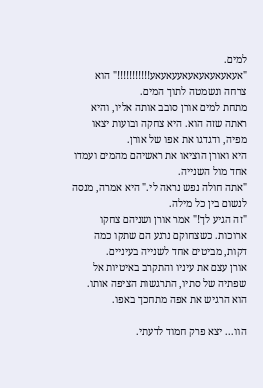למים.
"אעאעאעאעאעאעעאעאע!!!!!!!!!!!" הוא צרחה ונשמטה לתוך המים.
מתחת למים אורן סובב אותה אליו, והיא ראתה שזה הוא. היא צחקה ובועות יצאו מפיה, ודגדגו את אפו של אורן.
היא ואורן הוציאו את ראשיהם מהמים ועמדו אחד מול השנייה.
"אתה חולה נפש נראה לי." היא אמרה, מנסה לנשום בין כל מילה.
"זה הגיע לך!" אמר אורן ושניהם צחקו ארוכות. כשצחוקם נרגע הם שתקו כמה דקות, מביטים אחד לשנייה בעיניים.
אורן עצם את עיניו והתקרב באיטיות אל שפתיה של סתיו, התרגשות הציפה אותו. הוא הרגיש את אפה מתחכך באפו.

הוו... יצא פרק חמוד לדעתי.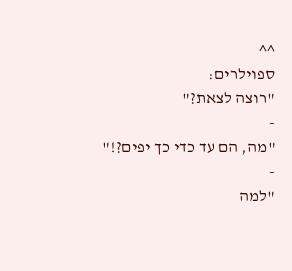^^
ספוילרים:
"רוצה לצאת?"
-
"מה, הם עד כדי כך יפים?!"
-
"למה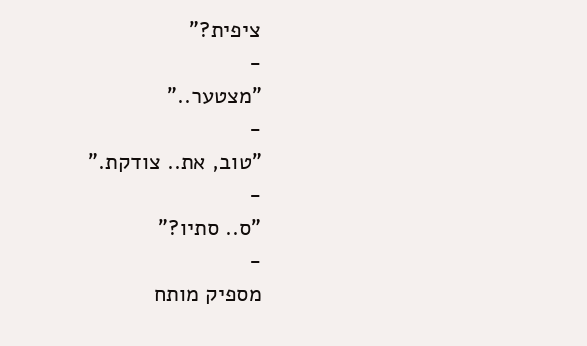ציפית?"
-
"מצטער.."
-
"טוב, את.. צודקת."
-
"ס.. סתיו?"
-
מספיק מותח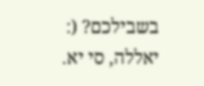בשבילכם? (:
יאללה, סי יא.